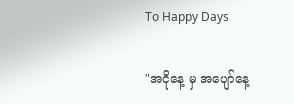To Happy Days

"အငိုနေ့ မှ အပျော်နေ့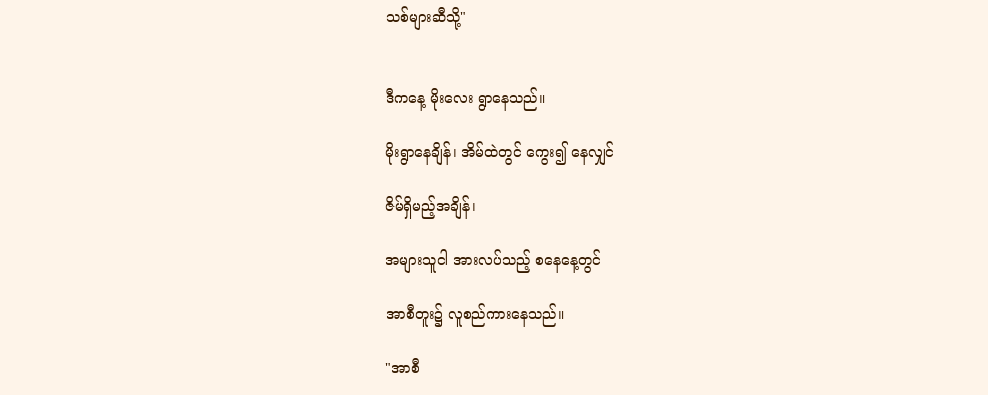သစ်များဆီသို့"


ဒီကနေ့ မိုးလေး ရွာနေသည်။

မိုးရွာနေချိန်၊ အိမ်ထဲတွင် ကွေး၍ နေလျှင်

ဇိမ်ရှိမည့်အချိန်၊

အများသူငါ အားလပ်သည့် စနေနေ့တွင်

အာစီတူး၌ လူစည်ကားနေသည်။

"အာစီ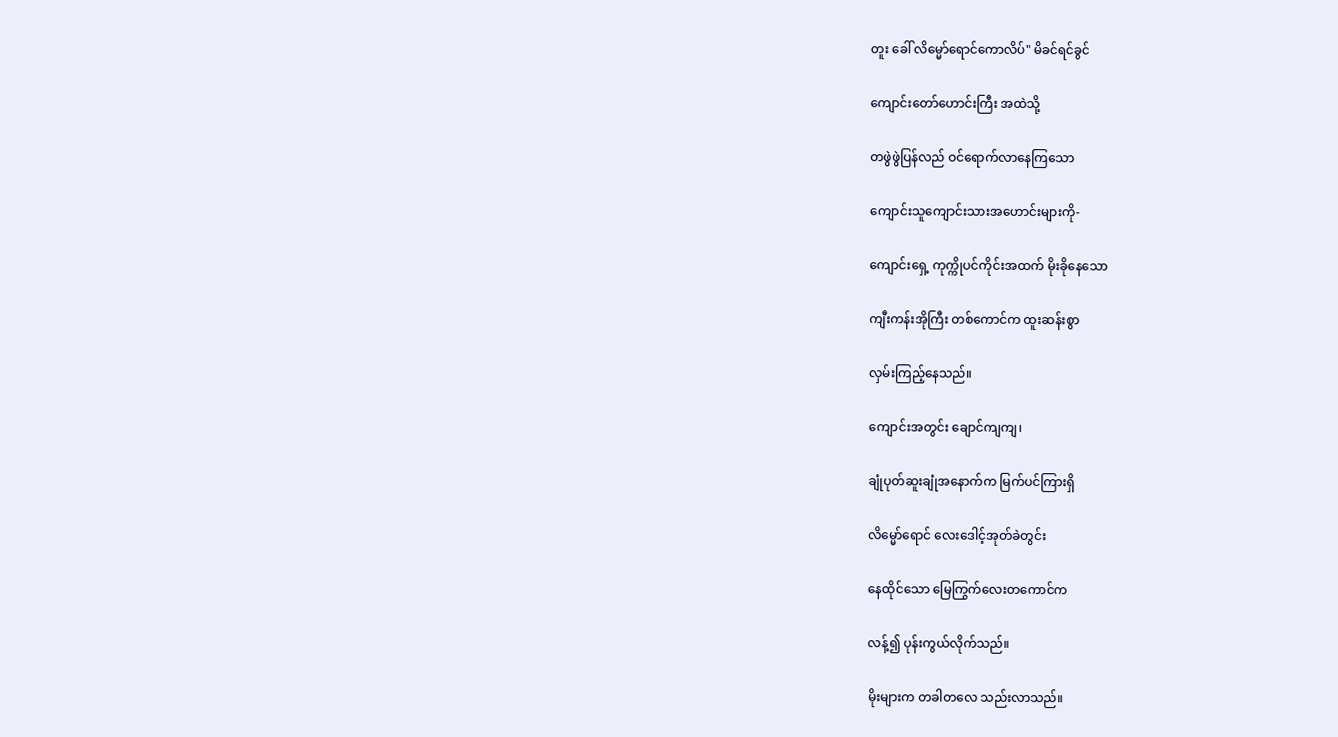တူး ခေါ် လိမ္မော်ရောင်ကောလိပ်" မိခင်ရင်ခွင်

ကျောင်းတော်ဟောင်းကြီး အထဲသို့

တဖွဲဖွဲပြန်လည် ဝင်ရောက်လာနေကြသော

ကျောင်းသူကျောင်းသားအဟောင်းများကို-

ကျောင်းရှေ့ ကုက္ကိုပင်ကိုင်းအထက် မိုးခိုနေသော

ကျီးကန်းအိုကြီး တစ်ကောင်က ထူးဆန်းစွာ

လှမ်းကြည့်နေသည်။

ကျောင်းအတွင်း ချောင်ကျကျ၊

ချုံပုတ်ဆူးချုံအနောက်က မြက်ပင်ကြားရှိ

လိမ္မော်ရောင် လေးဒေါင့်အုတ်ခဲတွင်း

နေထိုင်သော မြေကြွက်လေးတကောင်က

လန့်၍ ပုန်းကွယ်လိုက်သည်။

မိုးများက တခါတလေ သည်းလာသည်။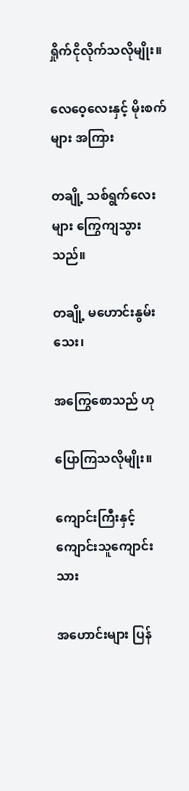ရှိုက်ငိုလိုက်သလိုမျိုး။

လေဝေ့လေးနှင့် မိုးစက်များ အကြား

တချို့ သစ်ရွက်လေးများ ကြွေကျသွားသည်။

တချို့ မဟောင်းနွမ်းသေး၊

အကြွေစောသည် ဟု

ပြောကြသလိုမျိုး။

ကျောင်းကြီးနှင့် ကျောင်းသူကျောင်းသား

အဟောင်းများ ပြန်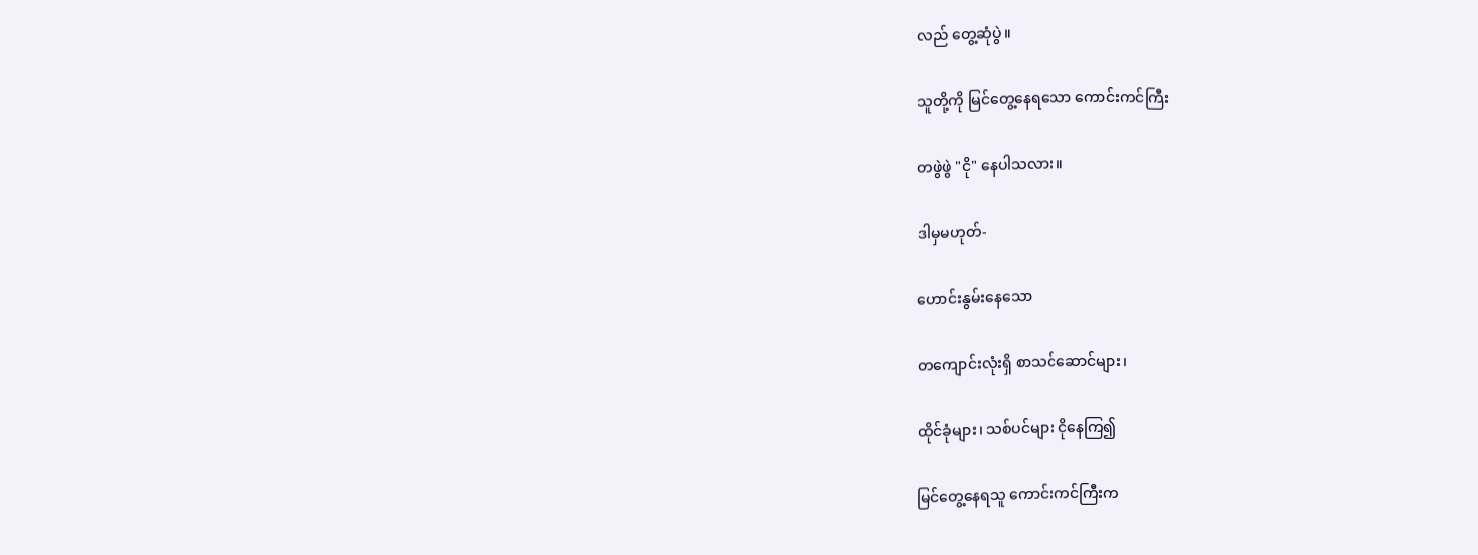လည် တွေ့ဆုံပွဲ။

သူတို့ကို မြင်တွေ့နေရသော ကောင်းကင်ကြီး

တဖွဲဖွဲ "ငို" နေပါသလား။

ဒါမှမဟုတ်-

ဟောင်းနွမ်းနေသော

တကျောင်းလုံးရှိ စာသင်ဆောင်များ၊

ထိုင်ခုံများ၊ သစ်ပင်များ ငိုနေကြ၍

မြင်တွေ့နေရသူ ကောင်းကင်ကြီးက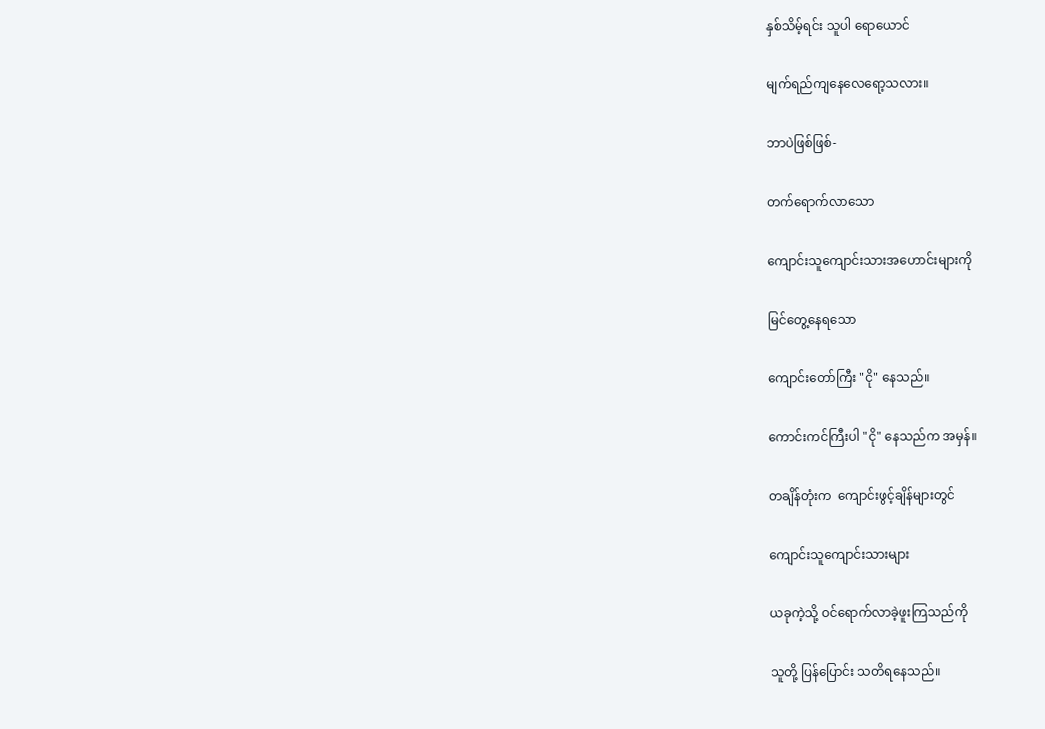နှစ်သိမ့်ရင်း သူပါ ရောယောင်

မျက်ရည်ကျနေလေရော့သလား။

ဘာပဲဖြစ်ဖြစ်-

တက်ရောက်လာသော

ကျောင်းသူကျောင်းသားအဟောင်းများကို

မြင်တွေ့နေရသော

ကျောင်းတော်ကြီး "ငို" နေသည်။

ကောင်းကင်ကြီးပါ "ငို" နေသည်က အမှန်။

တချိန်တုံးက  ကျောင်းဖွင့်ချိန်များတွင်

ကျောင်းသူကျောင်းသားများ

ယခုကဲ့သို့ ဝင်ရောက်လာခဲ့ဖူးကြသည်ကို

သူတို့ ပြန်ပြောင်း သတိရနေသည်။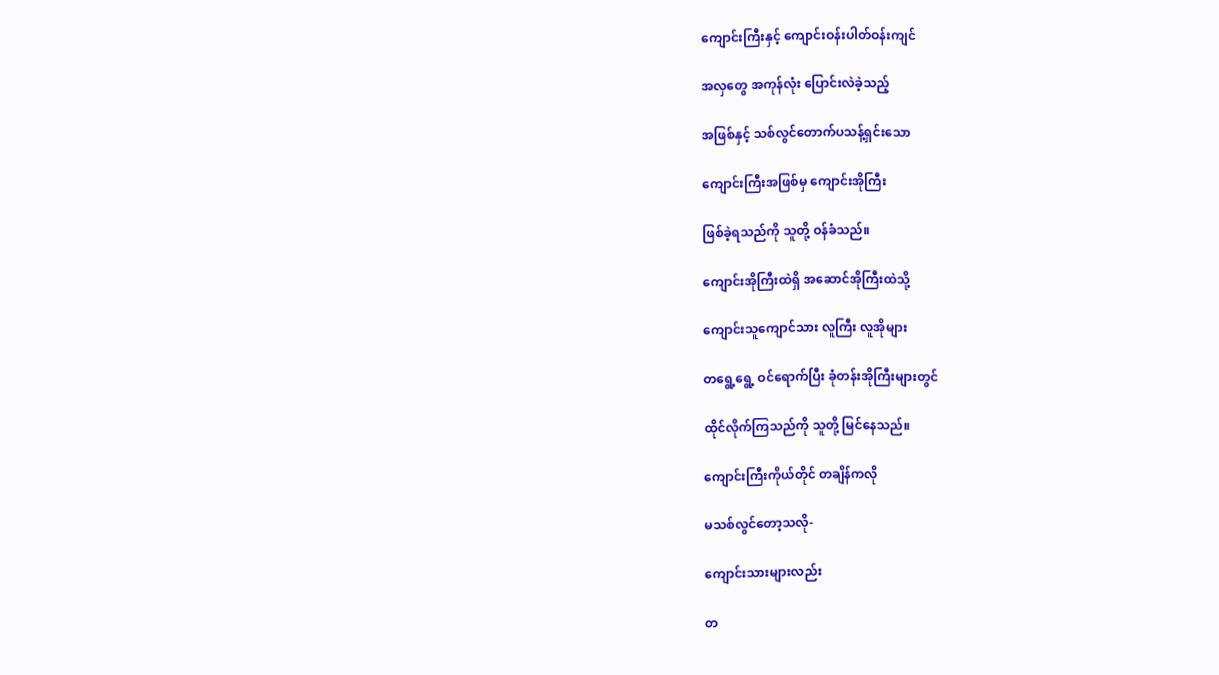ကျောင်းကြီးနှင့် ကျောင်းဝန်းပါတ်ဝန်းကျင်

အလှတွေ အကုန်လုံး ပြောင်းလဲခဲ့သည့်

အဖြစ်နှင့် သစ်လွင်တောက်ပသန့်ရှင်းသော

ကျောင်းကြီးအဖြစ်မှ ကျောင်းအိုကြီး

ဖြစ်ခဲ့ရသည်ကို သူတို့ ဝန်ခံသည်။

ကျောင်းအိုကြီးထဲရှိ အဆောင်အိုကြီးထဲသို့

ကျောင်းသူကျောင်သား လူကြီး လူအိုများ

တရွေ့ရွေ့ ဝင်ရောက်ပြီး ခုံတန်းအိုကြီးများတွင်

ထိုင်လိုက်ကြသည်ကို သူတို့ မြင်နေသည်။

ကျောင်းကြီးကိုယ်တိုင် တချိန်ကလို

မသစ်လွင်တော့သလို-

ကျောင်းသားများလည်း

တ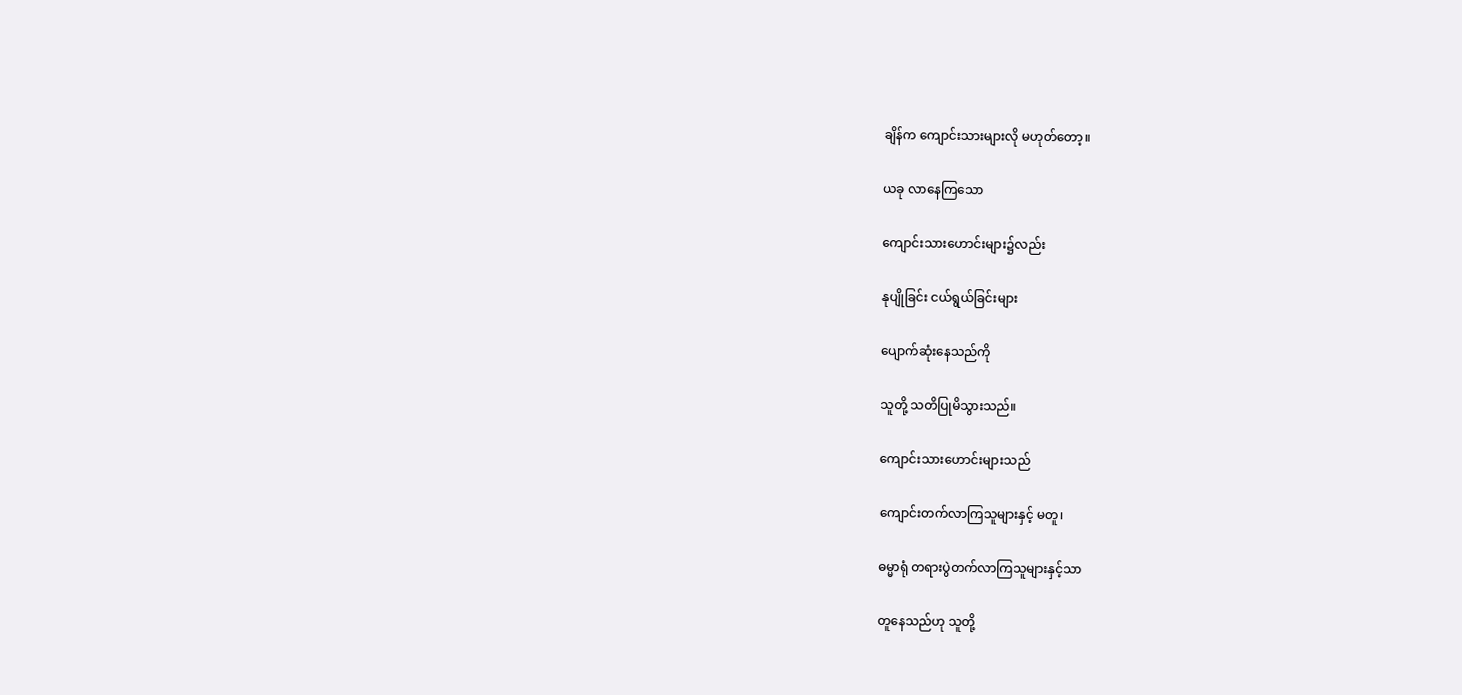ချိန်က ကျောင်းသားများလို မဟုတ်တော့။

ယခု လာနေကြသော

ကျောင်းသားဟောင်းများ၌လည်း

နုပျိုခြင်း ငယ်ရွယ်ခြင်းများ

ပျောက်ဆုံးနေသည်ကို

သူတို့ သတိပြုမိသွားသည်။

ကျောင်းသားဟောင်းများသည်

ကျောင်းတက်လာကြသူများနှင့် မတူ၊

ဓမ္မာရုံ တရားပွဲတက်လာကြသူများနှင့်သာ

တူနေသည်ဟု သူတို့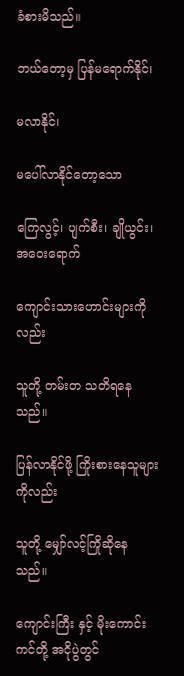ခံစားမိသည်။

ဘယ်တော့မှ ပြန်မရောက်နိုင်၊

မလာနိုင်၊

မပေါ်လာနိုင်တော့သော

ကြေလွင့်၊ ပျက်စီး၊ ချိုယွင်း၊ အဝေးရောက်

ကျောင်းသားဟောင်းများကိုလည်း

သူတို့ တမ်းတ သတိရနေသည်။

ပြန်လာနိုင်ဖို့ ကြိုးစားနေသူများကိုလည်း

သူတို့ မျှော်လင့်ကြိုဆိုနေသည်။

ကျောင်းကြီး နှင့် မိုးကောင်းကင်တို့ အငိုပွဲတွင်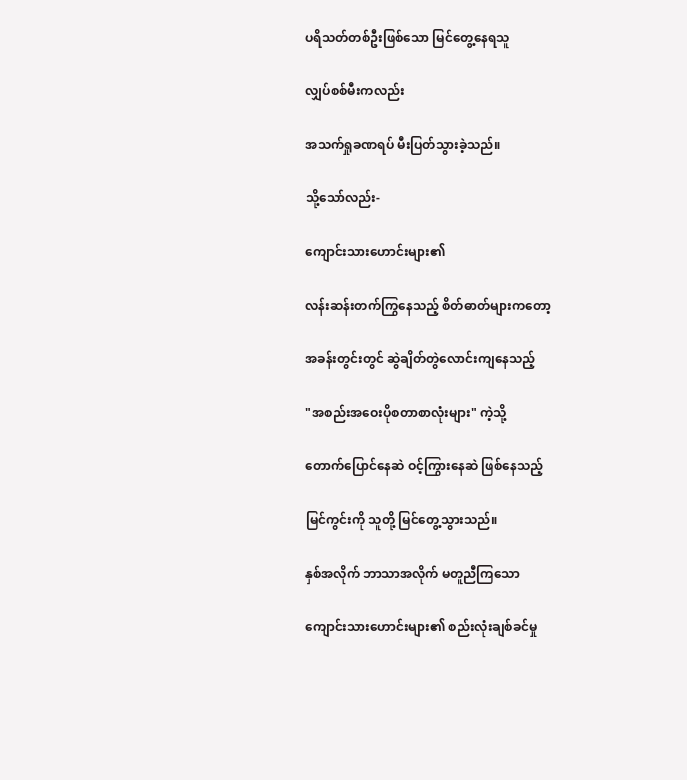ပရိသတ်တစ်ဦးဖြစ်သော မြင်တွေ့နေရသူ

လျှပ်စစ်မီးကလည်း

အသက်ရှုခဏရပ် မီးပြတ်သွားခဲ့သည်။

သို့သော်လည်း-

ကျောင်းသားဟောင်းများ၏

လန်းဆန်းတက်ကြွနေသည့် စိတ်ဓာတ်များကတော့

အခန်းတွင်းတွင် ဆွဲချိတ်တွဲလောင်းကျနေသည့်

"အစည်းအဝေးပိုစတာစာလုံးများ" ကဲ့သို့

တောက်ပြောင်နေဆဲ ဝင့်ကြွားနေဆဲ ဖြစ်နေသည့်

မြင်ကွင်းကို သူတို့ မြင်တွေ့သွားသည်။

နှစ်အလိုက် ဘာသာအလိုက် မတူညီကြသော

ကျောင်းသားဟောင်းများ၏ စည်းလုံးချစ်ခင်မှု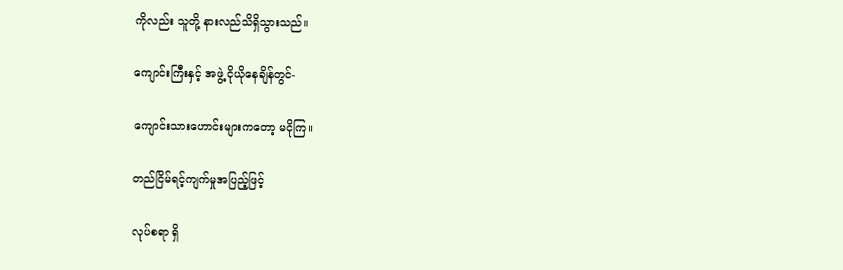ကိုလည်း သူတို့ နားလည်သိရှိသွားသည်။

ကျောင်းကြီးနှင့် အဖွဲ့ ငိုယိုနေချိန်တွင်-

ကျောင်းသားဟောင်းများကတော့ မငိုကြ။

တည်ငြိမ်ရင့်ကျက်မှုအပြည့်ဖြင့်

လုပ်စရာ ရှိ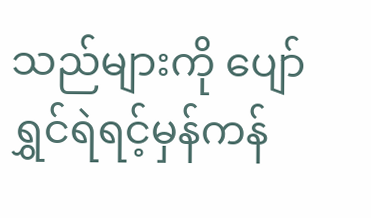သည်များကို ပျော်ရွှင်ရဲရင့်မှန်ကန်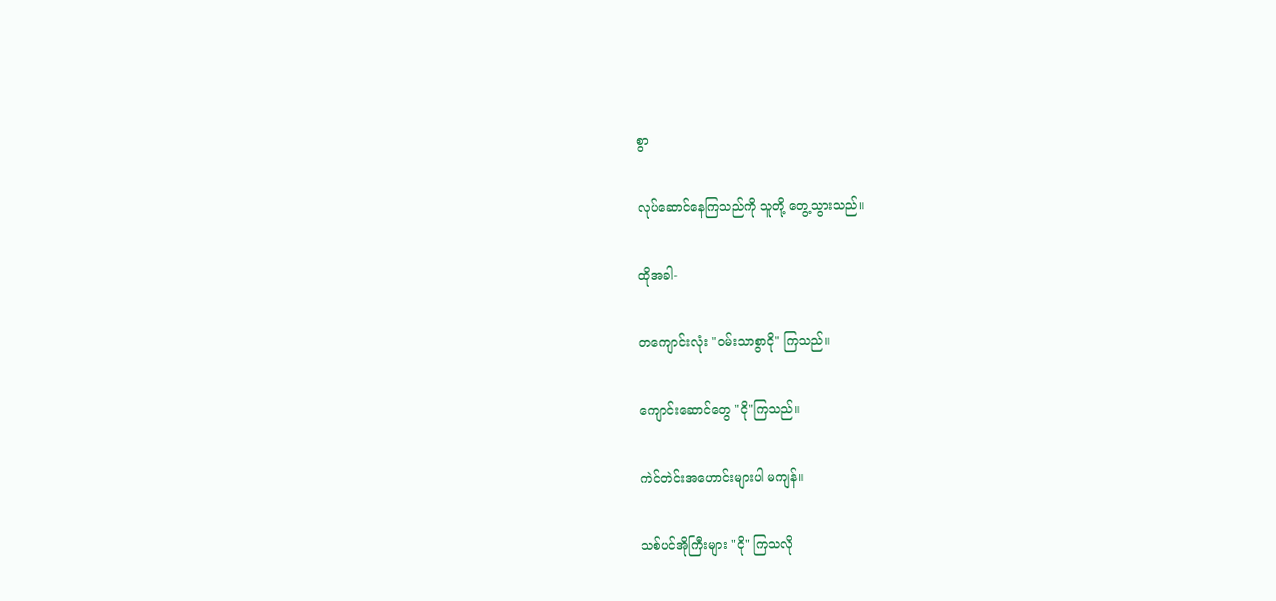စွာ

လုပ်ဆောင်နေကြသည်ကို သူတို့ တွေ့သွားသည်။

ထိုအခါ-

တကျောင်းလုံး "ဝမ်းသာစွာငို" ကြသည်။

ကျောင်းဆောင်တွေ "ငို"ကြသည်။

ကဲင်တဲင်းအဟောင်းများပါ မကျန်။

သစ်ပင်အိုကြီးများ "ငို" ကြသလို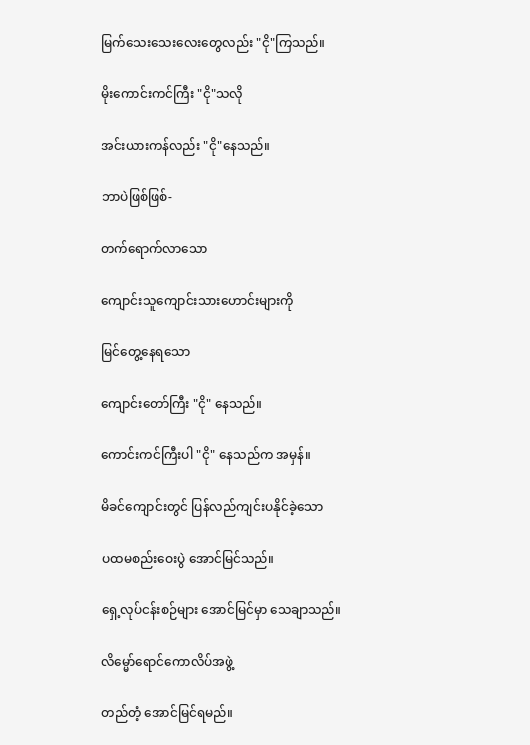မြက်သေးသေးလေးတွေလည်း "ငို"ကြသည်။

မိုးကောင်းကင်ကြီး "ငို"သလို

အင်းယားကန်လည်း "ငို"နေသည်။

ဘာပဲဖြစ်ဖြစ်-

တက်ရောက်လာသော

ကျောင်းသူကျောင်းသားဟောင်းများကို

မြင်တွေ့နေရသော

ကျောင်းတော်ကြီး "ငို" နေသည်။

ကောင်းကင်ကြီးပါ "ငို" နေသည်က အမှန်။

မိခင်ကျောင်းတွင် ပြန်လည်ကျင်းပနိုင်ခဲ့သော

ပထမစည်းဝေးပွဲ အောင်မြင်သည်။

ရှေ့လုပ်ငန်းစဉ်များ အောင်မြင်မှာ သေချာသည်။

လိမ္မော်ရောင်ကောလိပ်အဖွဲ့

တည်တံ့ အောင်မြင်ရမည်။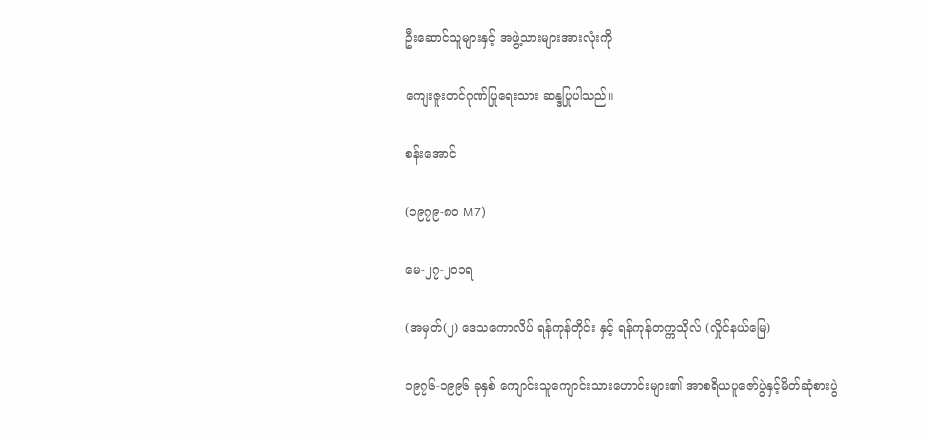ဦးဆောင်သူများနှင့် အဖွဲ့သားများအားလုံးကို

ကျေးဇူးတင်ဂုဏ်ပြုရေးသား ဆန္ဒပြုပါသည်။

စန်းအောင်

(၁၉၇၉-၈၀ M7)

မေ-၂၇-၂၀၁ရ

(အမှတ်(၂) ဒေသကောလိပ် ရန်ကုန်တိုင်း နှင့် ရန်ကုန်တက္ကသိုလ် (လှိုင်နယ်မြေ)

၁၉၇၆-၁၉၉၆ ခုနှစ် ကျောင်းသူကျောင်းသားဟောင်းများ၏ အာစရိယပူဇော်ပွဲနှင့်မိတ်ဆုံစားပွဲ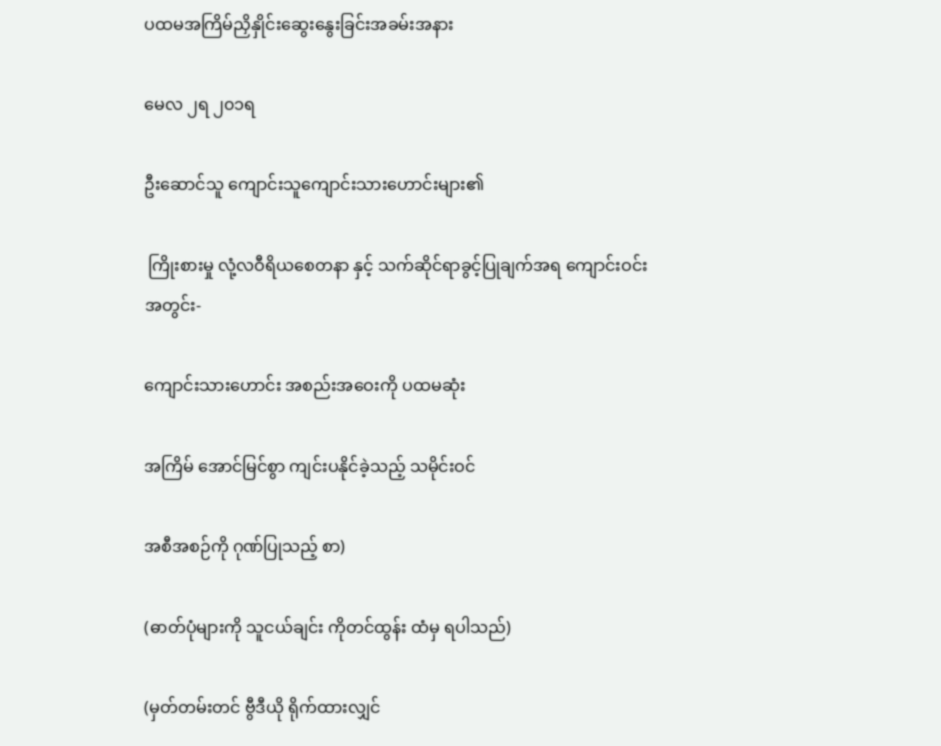ပထမအကြိမ်ညှိနှိုင်းဆွေးနွေးခြင်းအခမ်းအနား

မေလ ၂ရ ၂၀၁ရ

ဦးဆောင်သူ ကျောင်းသူကျောင်းသားဟောင်းများ၏

 ကြိုးစားမှု လုံ့လဝီရိယစေတနာ နှင့် သက်ဆိုင်ရာခွင့်ပြုချက်အရ ကျောင်းဝင်းအတွင်း-

ကျောင်းသားဟောင်း အစည်းအဝေးကို ပထမဆုံး

အကြိမ် အောင်မြင်စွာ ကျင်းပနိုင်ခဲ့သည့် သမိုင်းဝင်

အစီအစဉ်ကို ဂုဏ်ပြုသည့် စာ)

(ဓာတ်ပုံများကို သူငယ်ချင်း ကိုတင်ထွန်း ထံမှ ရပါသည်)

(မှတ်တမ်းတင် ဗွီဒီယို ရိုက်ထားလျှင်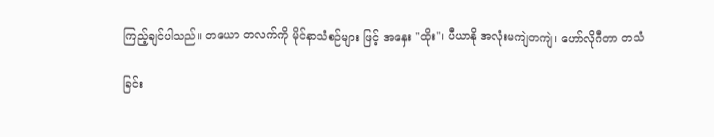ကြည့်ချင်ပါသည်။ တယော တလက်ကို မိုင်နာသံစဉ်များ ဖြင့် အနှေး "ထိုး"၊ ပီယာနို အလုံးမကျဲတကျဲ၊ ဟော်လိုဂီတာ တသံ

ခြင်း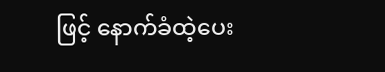ဖြင့် နောက်ခံထဲ့ပေး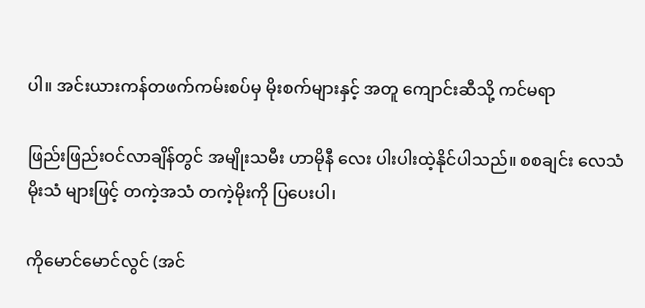ပါ။ အင်းယားကန်တဖက်ကမ်းစပ်မှ မိုးစက်များနှင့် အတူ ကျောင်းဆီသို့ ကင်မရာ

ဖြည်းဖြည်းဝင်လာချိန်တွင် အမျိုးသမီး ဟာမိုနီ လေး ပါးပါးထဲ့နိုင်ပါသည်။ စစချင်း လေသံ မိုးသံ များဖြင့် တကဲ့အသံ တကဲ့မိုးကို ပြပေးပါ၊

ကိုမောင်မောင်လွင် (အင်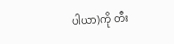ပါယာ)ကို တီး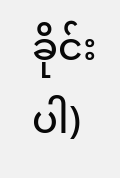ခိုင်းပါ)